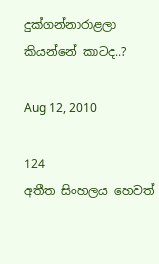දුක්ගන්නාරාළලා කියන්නේ කාටද..?

Aug 12, 2010

124
අතීත සිංහලය හෙවත්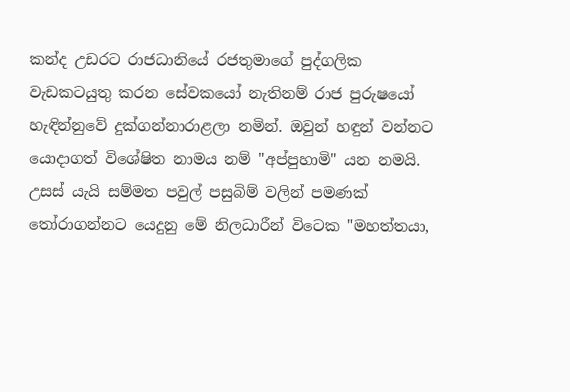කන්ද උඩරට රාජධානියේ රජතුමාගේ පුද්ගලික වැඩකටයුතු කරන සේවකයෝ නැතිනම් රාජ පුරුෂයෝ හැඳින්නුවේ දුක්ගන්නාරාළලා නමින්. ඔවුන් හඳුන් වන්නට යොදාගත් විශේෂිත නාමය නම් "අප්පුහාමි" යන නමයි. උසස් යැයි සම්මත පවුල් පසුබිම් වලින් පමණක් තෝරාගන්නට යෙදුනු මේ නිලධාරීන් විටෙක "මහත්තයා,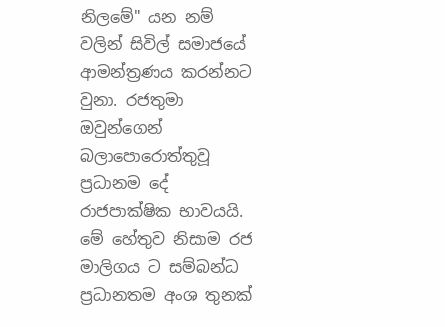නිලමේ" යන නම් වලින් සිවිල් සමාජයේ ආමන්ත්‍රණය කරන්නට වුනා. රජතුමා ඔවුන්ගෙන් බලාපොරොත්තුවූ ප්‍රධානම දේ රාජපාක්ෂික භාවයයි. මේ හේතුව නිසාම රජ මාලිගය ට සම්බන්ධ ප්‍රධානතම අංශ තුනක්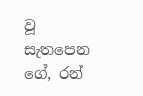වූ සැතපෙන ගේ, රන්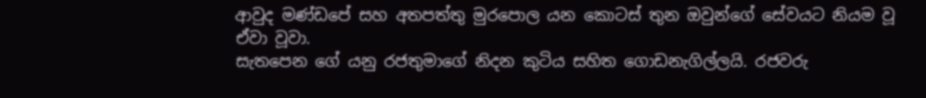ආවුද මණ්ඩපේ සහ අතපත්තු මුරපොල යන කොටස් තුන ඔවුන්ගේ සේවයට නියම වූ ඒවා වූවා.
සැතපෙන ගේ යනු රජතුමාගේ නිදන කුටිය සහිත ගොඩනැගිල්ලයි. රජවරු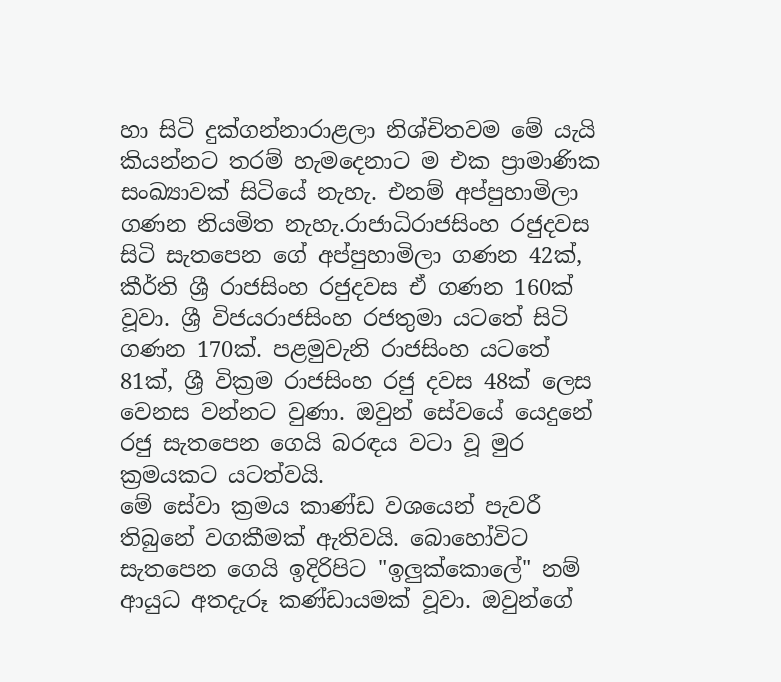හා සිටි දුක්ගන්නාරාළලා නිශ්චිතවම මේ යැයි කියන්නට තරම් හැමදෙනාට ම එක ප්‍රාමාණික සංඛ්‍යාවක් සිටියේ නැහැ. එනම් අප්පුහාමිලා ගණන නියමිත නැහැ.රාජාධිරාජසිංහ රජුදවස සිටි සැතපෙන ගේ අප්පුහාමිලා ගණන 42ක්, කීර්ති ශ්‍රී රාජසිංහ රජුදවස ඒ ගණන 160ක් වූවා. ශ්‍රී විජයරාජසිංහ රජතුමා යටතේ සිටි ගණන 170ක්. පළමුවැනි රාජසිංහ යටතේ 81ක්, ශ්‍රී වික්‍රම රාජසිංහ රජු දවස 48ක් ලෙස වෙනස වන්නට වුණා. ඔවුන් සේවයේ යෙදුනේ රජු සැතපෙන ගෙයි බරඳය වටා වූ මුර ක්‍රමයකට යටත්වයි.
මේ සේවා ක්‍රමය කාණ්ඩ වශයෙන් පැවරී තිබුනේ වගකීමක් ඇතිවයි. බොහෝවිට සැතපෙන ගෙයි ඉදිරිපිට "ඉලුක්කොලේ" නම් ආයුධ අතදැරූ කණ්ඩායමක් වූවා. ඔවුන්ගේ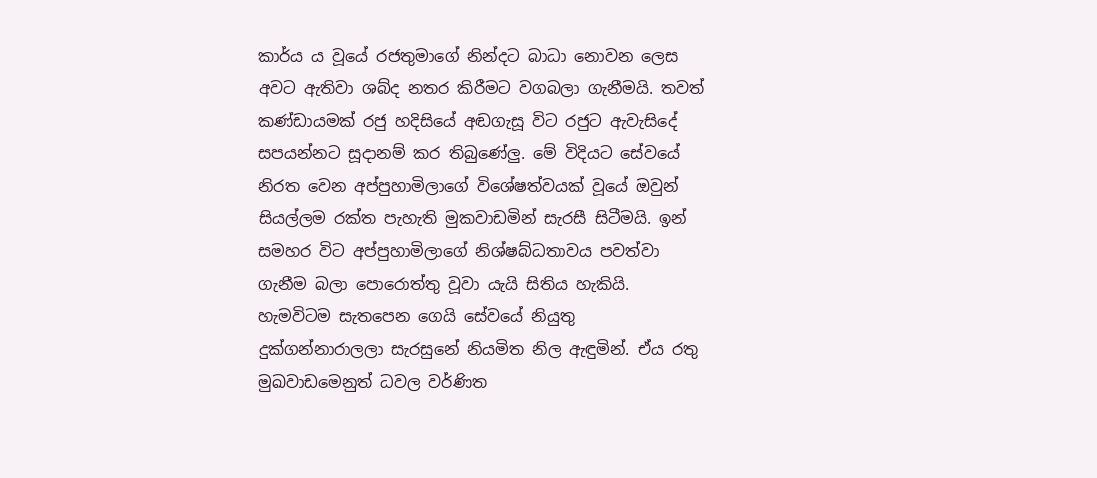කාර්ය ය වූයේ රජතුමාගේ නින්දට බාධා නොවන ලෙස අවට ඇතිවා ශබ්ද නතර කිරීමට වගබලා ගැනීමයි. තවත් කණ්ඩායමක් රජු හදිසියේ අඬගැසූ විට රජුට ඇවැසිදේ සපයන්නට සූදානම් කර තිබුණේලු. මේ විදියට සේවයේ නිරත වෙන අප්පුහාමිලාගේ විශේෂත්වයක් වූයේ ඔවුන් සියල්ලම රක්ත පැහැති මුකවාඩමින් සැරසී සිටීමයි. ඉන් සමහර විට අප්පුහාමිලාගේ නිශ්ෂබ්ධතාවය පවත්වා ගැනීම බලා පොරොත්තු වූවා යැයි සිතිය හැකියි.
හැමවිටම සැතපෙන ගෙයි සේවයේ නියුතු දුක්ගන්නාරාලලා සැරසුනේ නියමිත නිල ඇඳුමින්. ඒය රතු මුඛවාඩමෙනුත් ධවල වර්ණිත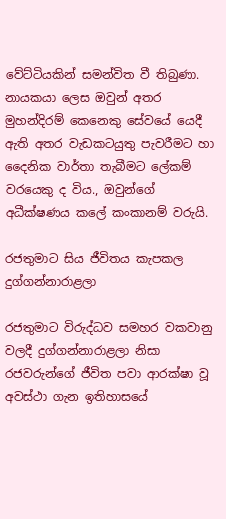වේට්ටියකින් සමන්විත වී තිබුණා. නායකයා ලෙස ඔවුන් අතර මුහන්දිරම් කෙනෙකු සේවයේ යෙදී ඇති අතර වැඩකටයුතු පැවරීමට හා දෛනික වාර්තා තැබීමට ලේකම් වරයෙකු ද විය., ඔවුන්ගේ අධීක්ෂණය කලේ කංකානම් වරුයි.

රජතුමාට සිය ජීවිතය කැපකල දුග්ගන්නාරාළලා

රජතුමාට විරුද්ධව සමහර වකවානු වලදී දුග්ගන්නාරාළලා නිසා රජවරුන්ගේ ජීවිත පවා ආරක්ෂා වූ අවස්ථා ගැන ඉතිහාසයේ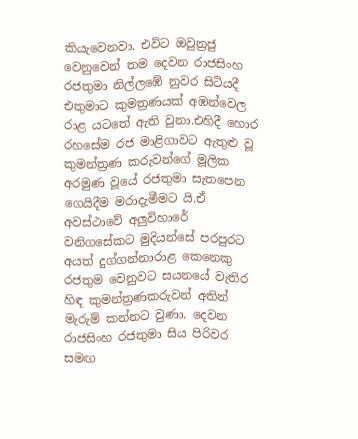කියැවෙනවා. එවිට ඔවුන්‍රජු වෙනුවෙන් තම දෙවන රාජසිංහ රජතුමා නිල්ලඹේ නුවර සිටියදී එතුමාට කුමත්‍රණයක් අඹන්වෙල රාළ යටතේ ඇති වුනා.එහිදී හොර රහසේම රජ මාළිගාවට ඇතුළු වූ කුමන්ත්‍රණ කරුවන්ගේ මූලික අරමුණ වූයේ රජතුමා සැතපෙන ගෙයිදීම මරාදැමීමට යි.ඒ අවස්ථාවේ අලුවිහාරේ වනිගසේකට මුදියන්සේ පරපුරට අයත් දුග්ගන්නාරාළ කෙනෙකු රජතුම වෙනුවට සයනයේ වැතිර හිඳ කුමන්ත්‍රණකරුවන් අතින් මැරුම් කන්නට වුණා. දෙවන රාජසිංහ රජතුමා සිය පිරිවර සමඟ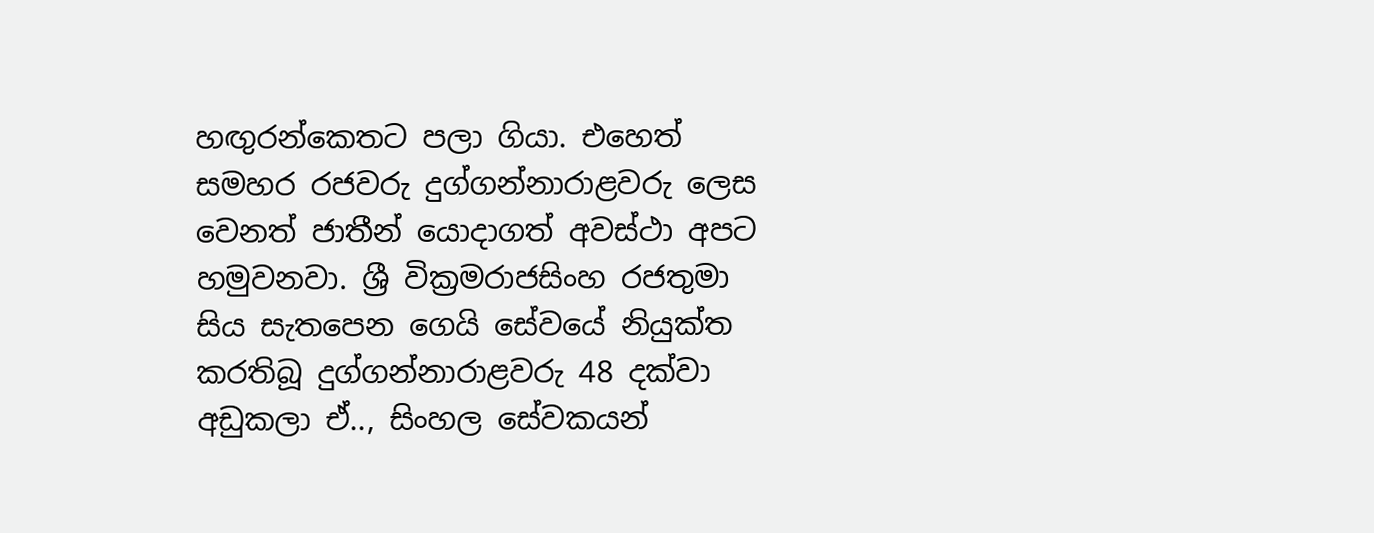හඟුරන්කෙතට පලා ගියා. එහෙත් සමහර රජවරු දුග්ගන්නාරාළවරු ලෙස වෙනත් ජාතීන් යොදාගත් අවස්ථා අපට හමුවනවා. ශ්‍රී වික්‍රමරාජසිංහ රජතුමා සිය සැතපෙන ගෙයි සේවයේ නියුක්ත කරතිබූ දුග්ගන්නාරාළවරු 48 දක්වා අඩුකලා ඒ.., සිංහල සේවකයන්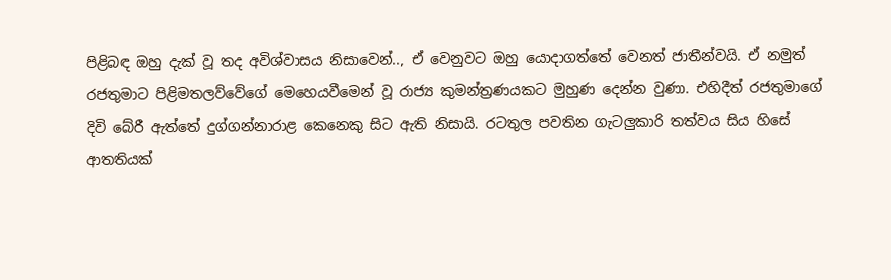පිළිබඳ ඔහු දැක් වූ තද අවිශ්වාසය නිසාවෙන්.., ඒ වෙනුවට ඔහු යොදාගත්තේ වෙනත් ජාතීන්වයි. ඒ නමුත් රජතුමාට පිළිමතලව්වේගේ මෙහෙයවීමෙන් වූ රාජ්‍ය කුමන්ත්‍රණයකට මුහුණ දෙන්න වුණා. එහිදීත් රජතුමාගේ දිවි බේරී ඇත්තේ දුග්ගන්නාරාළ කෙනෙකු සිට ඇති නිසායි. රටතුල පවතින ගැටලුකාරි තත්වය සිය හිසේ ආතතියක්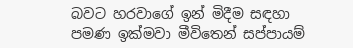බවට හරවාගේ ඉන් මිදීම සඳහා පමණ ඉක්මවා මීවිතෙන් සප්පායම්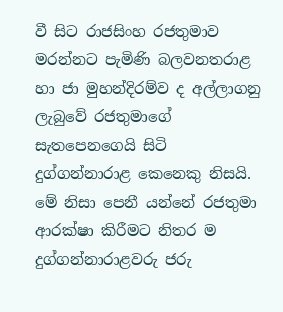වී සිට රාජසිංහ රජතුමාව මරන්නට පැමිණි බලවනතරාළ හා ජා මුහන්දිරම්ව ද අල්ලාගනු ලැබුවේ රජතුමාගේ සැතපෙනගෙයි සිටි දුග්ගන්නාරාළ කෙනෙකු නිසයි. මේ නිසා පෙනී යන්නේ රජතුමා ආරක්ෂා කිරීමට නිතර ම දුග්ගන්නාරාළවරු ජරු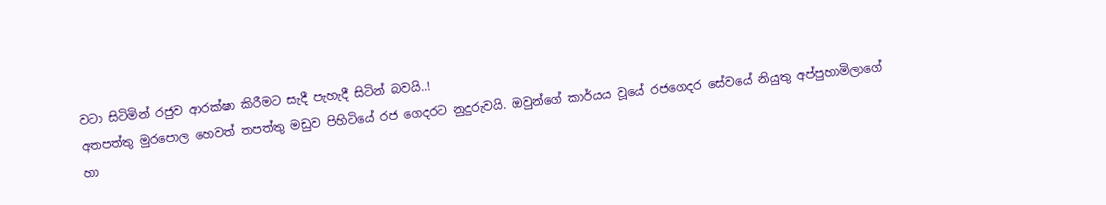වටා සිටිමින් රජුව ආරක්ෂා කිරීමට සැදී පැහැදී සිටින් බවයි..!
අතපත්තු මුරපොල හෙවත් තපත්තු මඩුව පිහිටියේ රජ ගෙදරට නුදුරුවයි. ඔවුන්ගේ කාර්යය වූයේ රජගෙදර සේවයේ නියුතු අප්පුහාමිලාගේ හා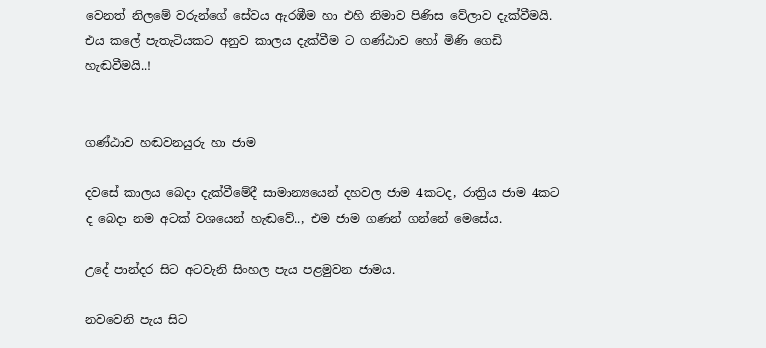වෙනත් නිලමේ වරුන්ගේ සේවය ඇරඹීම හා එහි නිමාව පිණිස වේලාව දැක්වීමයි. එය කලේ පැතැටියකට අනුව කාලය දැක්වීම ට ගණ්ඨාව හෝ මිණි ගෙඩි හැඬවීමයි..!


ගණ්ඨාව හඬවනයුරු හා ජාම

දවසේ කාලය බෙදා දැක්වීමේදී සාමාන්‍යයෙන් දහවල ජාම 4කටද, රාත්‍රිය ජාම 4කට ද බෙදා නම අටක් වශයෙන් හැඬවේ.., එම ජාම ගණන් ගන්නේ මෙසේය.

උදේ පාන්දර සිට අටවැනි සිංහල පැය පළමුවන ජාමය.

නවවෙනි පැය සිට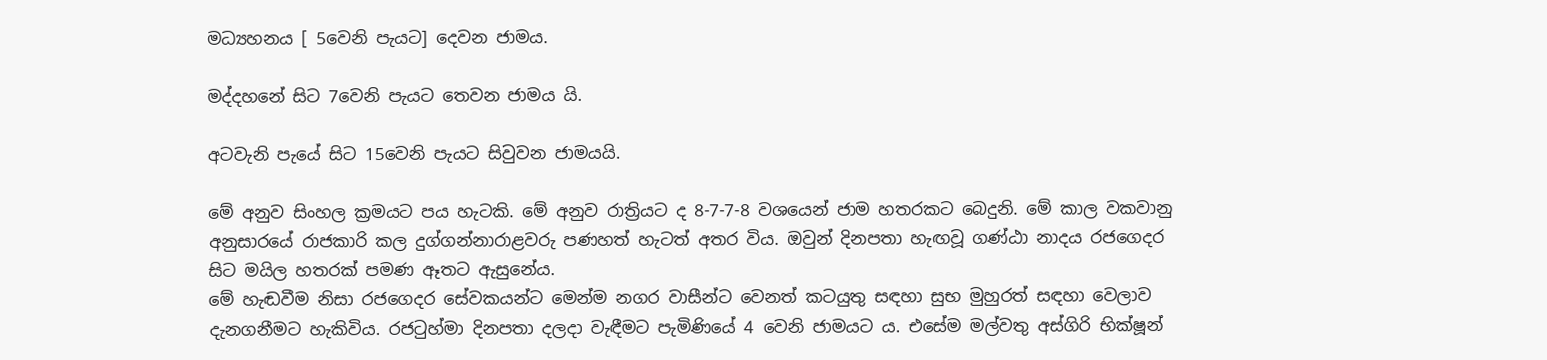මධ්‍යහනය [ 5වෙනි පැයට] දෙවන ජාමය.

මද්දහනේ සිට 7වෙනි පැයට තෙවන ජාමය යි.

අටවැනි පැයේ සිට 15වෙනි පැයට සිවුවන ජාමයයි.

මේ අනුව සිංහල ක්‍රමයට පය හැටකි. මේ අනුව රාත්‍රියට ද 8-7-7-8 වශයෙන් ජාම හතරකට බෙදුනි. මේ කාල වකවානු අනුසාරයේ රාජකාරි කල දුග්ගන්නාරාළවරු පණහත් හැටත් අතර විය. ඔවුන් දිනපතා හැඟවූ ගණ්ඨා නාදය රජගෙදර සිට මයිල හතරක් පමණ ඈතට ඇසුනේය.
මේ හැඬවීම නිසා රජගෙදර සේවකයන්ට මෙන්ම නගර වාසීන්ට වෙනත් කටයුතු සඳහා සුභ මුහුරත් සඳහා වෙලාව දැනගනීමට හැකිවිය. රජටුහ්මා දිනපතා දලදා වැඳීමට පැමිණියේ 4 වෙනි ජාමයට ය. එසේම මල්වතු අස්ගිරි භික්ෂූන්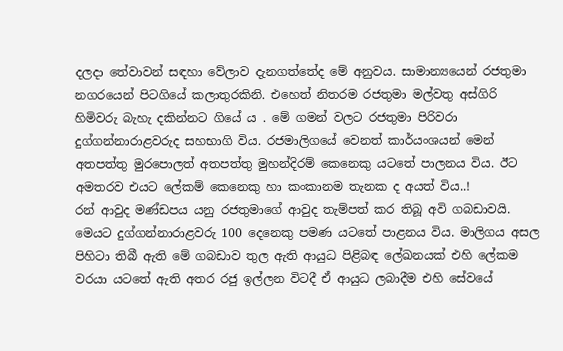දලදා තේවාවන් සඳහා වේලාව දැනගත්තේද මේ අනුවය. සාමාන්‍යයෙන් රජතුමා නගරයෙන් පිටගියේ කලාතුරකිනි. එහෙත් නිතරම රජතුමා මල්වතු අස්ගිරි හිමිවරු බැහැ දකින්නට ගියේ ය . මේ ගමන් වලට රජතුමා පිරිවරා දුග්ගන්නාරාළවරුද සහභාගි විය. රජමාලිගයේ වෙනත් කාර්යංශයන් මෙන් අතපත්තු මුරපොලත් අතපත්තු මුහන්දිරම් කෙනෙකු යටතේ පාලනය විය. ඊට අමතරව එයට ලේකම් කෙනෙකු හා කංකානම තැනක ද අයත් විය..!
රන් ආවුද මණ්ඩපය යනු රජතුමාගේ ආවුද තැම්පත් කර තිබූ අවි ගබඩාවයි. මෙයට දුග්ගන්නාරාළවරු 100 දෙනෙකු පමණ යටතේ පාළනය විය. මාලිගය අසල පිහිටා තිබී ඇති මේ ගබඩාව තුල ඇති ආයුධ පිළිබඳ ලේඛනයක් එහි ලේකම වරයා යටතේ ඇති අතර රජු ඉල්ලන විටදී ඒ ආයුධ ලබාදීම එහි සේවයේ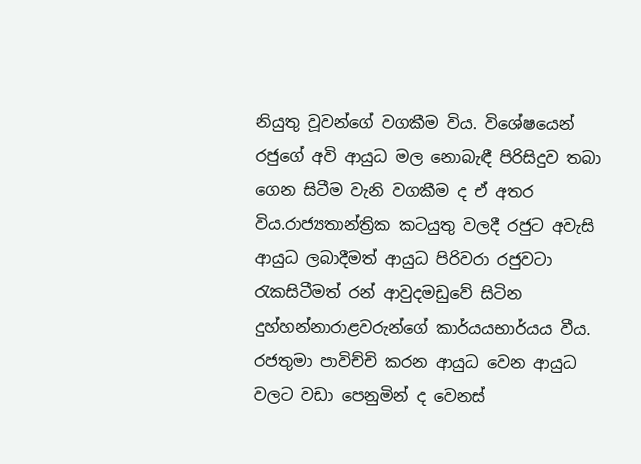නියුතු වූවන්ගේ වගකීම විය. විශේෂයෙන් රජුගේ අවි ආයුධ මල නොබැඳී පිරිසිදුව තබා ගෙන සිටීම වැනි වගකීම ද ඒ අතර විය.රාජ්‍යතාන්ත්‍රික කටයුතු වලදී රජුට අවැසි ආයුධ ලබාදීමත් ආයුධ පිරිවරා රජුවටා රැකසිටීමත් රන් ආවුදමඩුවේ සිටින දුහ්හන්නාරාළවරුන්ගේ කාර්යයභාර්යය වීය. රජතුමා පාවිච්චි කරන ආයුධ වෙන ආයුධ වලට වඩා පෙනුමින් ද වෙනස්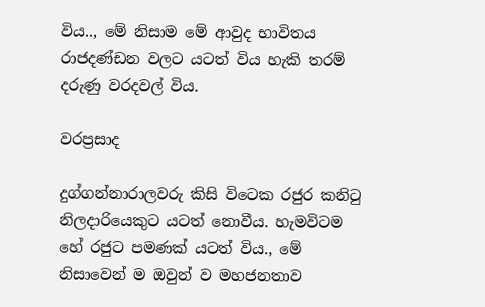විය.., මේ නිසාම මේ ආවුද භාවිතය රාජදණ්ඩන වලට යටත් විය හැකි තරම් දරුණු වරදවල් විය.

වරප්‍රසාද

දුග්ගන්නාරාලවරු කිසි විටෙක රජුර කනිටු නිලදාරියෙකුට යටත් නොවීය. හැමවිටම හේ රජුට පමණක් යටත් විය., මේ නිසාවෙන් ම ඔවුන් ව මහජනතාව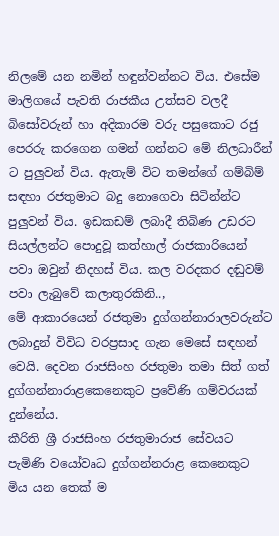නිලමේ යන නමින් හඳුන්වන්නට විය. එසේම මාලිගයේ පැවති රාජකීය උත්සව වලදී බිසෝවරුන් හා අදිකාරම වරු පසුකොට රජු පෙරරු කරගෙන ගමන් ගන්නට මේ නිලධාරීන් ට පුලුවන් විය. ඇතැම් විට තමන්ගේ ගම්බිම් සඳහා රජතුමාට බදු නොගෙවා සිටින්න්ට පුලුවන් විය. ඉඩකඩම් ලබාදී තිබිණ උඩරට සියල්ලන්ට පොදුවූ කත්හාල් රාජකාරියෙන් පවා ඔවුන් නිදහස් විය. කල වරදකර දඬුවම් පවා ලැබුවේ කලාතුරකිනි..,
මේ ආකාරයෙන් රජතුමා දුග්ගන්නාරාලවරුන්ට ලබාදුන් විවිධ වරප්‍රසාද ගැන මෙසේ සඳහන් වෙයි. දෙවන රාජසිංහ රජතුමා තමා සිත් ගත් දුග්ගන්නාරාළකෙනෙකුට ප්‍රවේණි ගම්වරයක් දුන්නේය.
කීරිති ශ්‍රී රාජසිංහ රජතුමාරාජ සේවයට පැමිණි වයෝවෘධ දුග්ගන්නරාළ කෙනෙකුට මිය යන තෙක් ම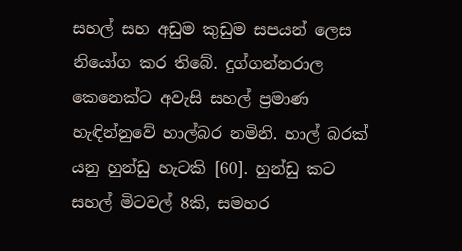සහල් සහ අඩුම කුඩුම සපයන් ලෙස නියෝග කර තිබේ. දුග්ගන්නරාල කෙනෙක්ට අවැසි සහල් ප්‍රමාණ හැඳින්නුවේ හාල්බර නමිනි. හාල් බරක් යනු හුන්ඩු හැටකි [60]. හුන්ඩු කට සහල් මිටවල් 8කි, සමහර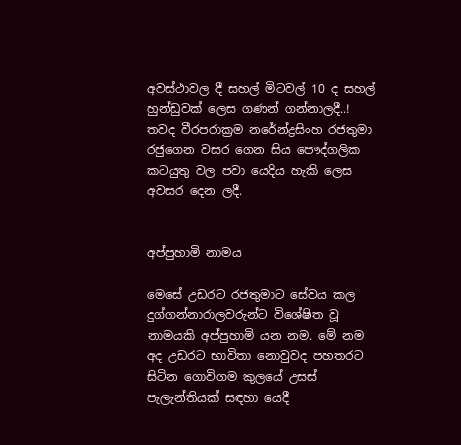අවස්ථාවල දී සහල් මිටවල් 10 ද සහල් හුන්ඩුවක් ලෙස ගණන් ගන්නාලදී..!
තවද වීරපරාක්‍රම නරේන්ද්‍රසිංහ රජතුමා රජුගෙන වසර ගෙන සිය පෞද්ගලික කටයුතු වල පවා යෙදිය හැකි ලෙස අවසර දෙන ලදී.


අප්පුහාමි නාමය

මෙසේ උඩරට රජතුමාට සේවය කල දුග්ගන්නාරාලවරුන්ට විශේෂිත වූ නාමයකි අප්පුහාමි යන නම. මේ නම අද උඩරට භාවිතා නොවුවද පහතරට සිටින ගොවිගම කුලයේ උසස් පැලැන්තියක් සඳහා යෙදී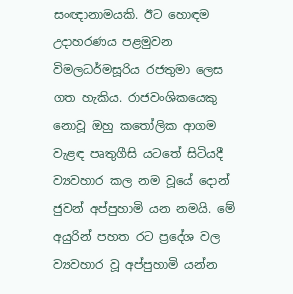සංඥානාමයකි. ඊට හොඳම උදාහරණය පළමුවන විමලධර්මසූරිය රජතුමා ලෙස ගත හැකිය. රාජවංශිකයෙකු නොවූ ඔහු කතෝලික ආගම වැළඳ පෘතුගීසි යටතේ සිටියදී ව්‍යවහාර කල නම වූයේ දොන් ජුවන් අප්පුහාමි යන නමයි. මේ අයුරින් පහත රට ප්‍රදේශ වල ව්‍යවහාර වූ අප්පුහාමි යන්න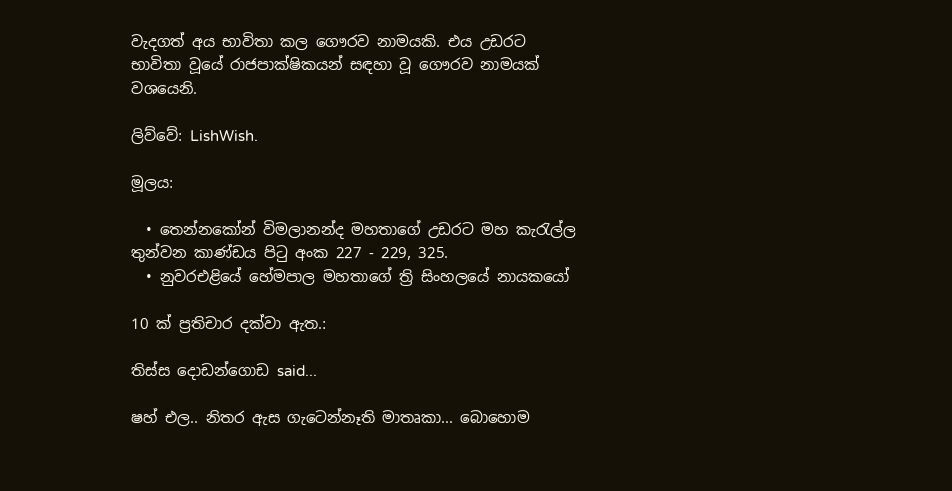වැදගත් අය භාවිතා කල ගෞරව නාමයකි. එය උඩරට භාවිතා වූයේ රාජපාක්ෂිකයන් සඳහා වූ ගෞරව නාමයක් වශයෙනි.

ලිව්වේ: LishWish.

මූලය:

  • තෙන්නකෝන් විමලානන්ද මහතාගේ උඩරට මහ කැරැල්ල තුන්වන කාණ්ඩය පිටු අංක 227 - 229, 325.
  • නුවරඑළියේ හේමපාල මහතාගේ ත්‍රි සිංහලයේ නායකයෝ

10 ක් ප්‍රතිචාර දක්වා ඇත.:

තිස්ස දොඩන්ගොඩ said...

ෂහ් එල.. නිතර ඇස ගැටෙන්නෑති මාතෘකා... බොහොම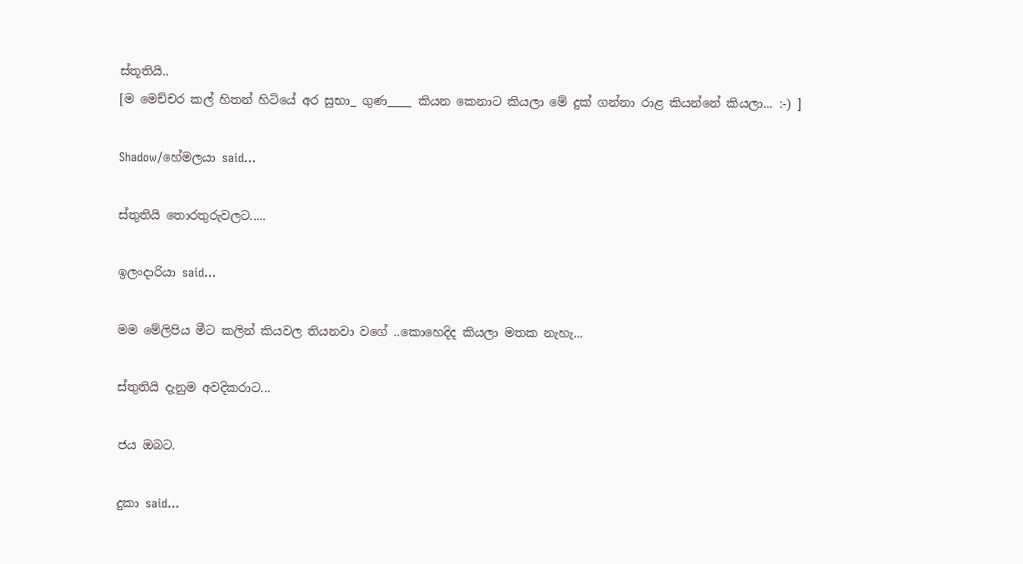ස්තූතියි..
[ම මෙච්චර කල් හිතන් හිටියේ අර සුභා_ ගුණ____ කියන කෙනාට කියලා මේ දුක් ගන්නා රාළ කියන්නේ කියලා... :-) ]

Shadow/හේමලයා said...

ස්තුතියි තොරතුරුවලට.....

ඉලංදාරියා said...

මම මේලිපිය මීට කලින් කියවල තියනවා වගේ ..කොහෙදිද කියලා මතක නැහැ...

ස්තුතියි දැනුම අවදිකරාට...

ජය ඔබට.

දුකා said...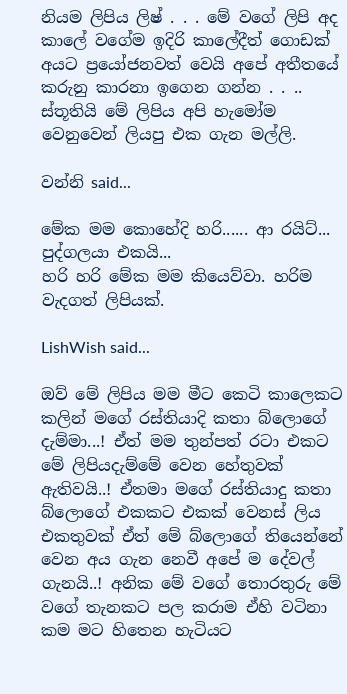නියම ලිපිය ලිෂ් . . . මේ වගේ ලිපි අද කාලේ වගේම ඉදිරි කාලේදීත් ගොඩක් අයට ප්‍රයෝජනවත් වෙයි අපේ අතීතයේ කරුනු කාරනා ඉගෙන ගන්න . . .. ස්තූතියි මේ ලිපිය අපි හැමෝම වෙනුවෙන් ලියපු එක ගැන මල්ලි.

වන්නි said...

මේක මම කොහේදි හරි...... ආ රයිට්... පුද්ගලයා එකයි...
හරි හරි මේක මම කියෙව්වා. හරිම වැදගත් ලිපියක්.

LishWish said...

ඔව් මේ ලිපිය මම මීට කෙටි කාලෙකට කලින් මගේ රස්තියාදි කතා බ්ලොගේ දැම්මා...! ඒත් මම තුන්පත් රටා එකට මේ ලිපියදැම්මේ වෙන හේතුවක් ඇතිවයි..! ඒතමා මගේ රස්තියාදු කතා බ්ලොගේ එකකට එකක් වෙනස් ලිය එකතුවක් ඒත් මේ බ්ලොගේ තියෙන්නේ වෙන අය ගැන නෙවී අපේ ම දේවල් ගැනයි..! අනික මේ වගේ තොරතුරු මේ වගේ තැනකට පල කරාම ඒහි වටිනා කම මට හිතෙන හැටියට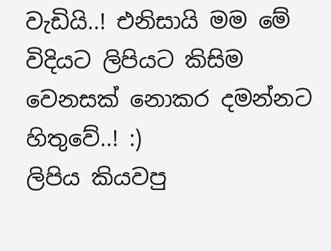වැඩියි..! එනිසායි මම මේ විදියට ලිපියට කිසිම වෙනසක් නොකර දමන්නට හිතුවේ..! :)
ලිපිය කියවපු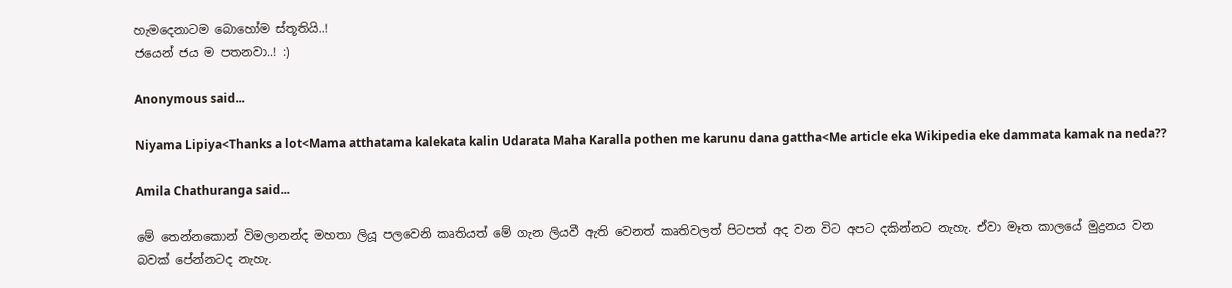හැමදෙනාටම බොහෝම ස්තූතියි..!
ජයෙන් ජය ම පතනවා..! :)

Anonymous said...

Niyama Lipiya<Thanks a lot<Mama atthatama kalekata kalin Udarata Maha Karalla pothen me karunu dana gattha<Me article eka Wikipedia eke dammata kamak na neda??

Amila Chathuranga said...

මේ තෙන්නකොන් විමලානන්ද මහතා ලියූ පලවෙනි කෘතියත් මේ ගැන ලියවී ඇති වෙනත් කෘතිවලත් පිටපත් අද වන විට අපට දකින්නට නැහැ. ඒවා මෑත කාලයේ මුද්‍රනය වන බවක් පේන්නටද නැහැ.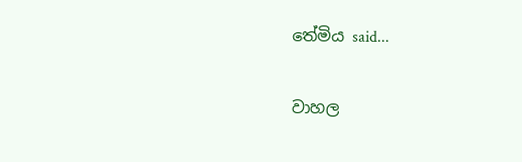තේමිය said...

වාහල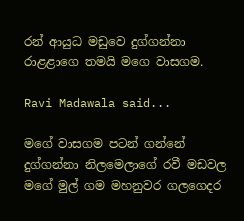රන් ආයුධ මඩුවෙ දුග්ගන්නා රාළළාගෙ තමයි මගෙ වාසගම.

Ravi Madawala said...

මගේ වාසගම පටන් ගන්නේ දුග්ගන්නා නිලමෙලාගේ රවී මඩවල මගේ මුල් ගම මහනුවර ගලගෙදර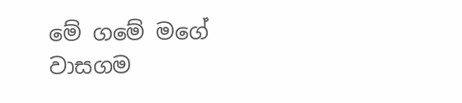මේ ගමේ මගේ වාසගම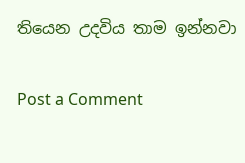තියෙන උදවිය තාම ඉන්නවා

Post a Comment